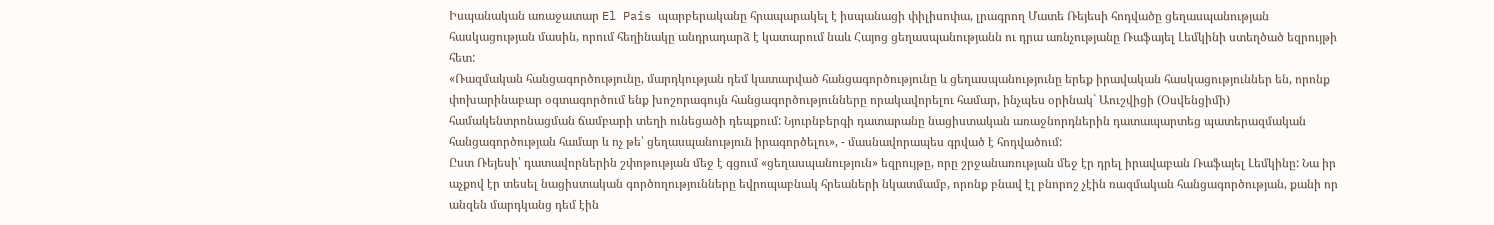Իսպանական առաջատար El Pais պարբերականը հրապարակել է իսպանացի փիլիսոփա, լրագրող Մատե Ռեյեսի հոդվածը ցեղասպանության հասկացության մասին, որում հեղինակը անդրադարձ է կատարում նաև Հայոց ցեղասպանությանն ու դրա առնչությանը Ռաֆայել Լեմկինի ստեղծած եզրույթի հետ:
«Ռազմական հանցագործությունը, մարդկության դեմ կատարված հանցագործությունը և ցեղասպանությունը երեք իրավական հասկացություններ են, որոնք փոխարինաբար օգտագործում ենք խոշորագույն հանցագործությունները որակավորելու համար, ինչպես օրինակ` Աուշվիցի (Օսվենցիմի) համակենտրոնացման ճամբարի տեղի ունեցածի դեպքում: Նյուրնբերգի դատարանը նացիստական առաջնորդներին դատապարտեց պատերազմական հանցագործության համար և ոչ թե՝ ցեղասպանություն իրագործելու», - մասնավորապես գրված է հոդվածում:
Ըստ Ռեյեսի՝ դատավորներին շփոթության մեջ է գցում «ցեղասպանություն» եզրույթը, որը շրջանառության մեջ էր դրել իրավաբան Ռաֆայել Լեմկինը: Նա իր աչքով էր տեսել նացիստական գործողությունները եվրոպաբնակ հրեաների նկատմամբ, որոնք բնավ էլ բնորոշ չէին ռազմական հանցագործության, քանի որ անզեն մարդկանց դեմ էին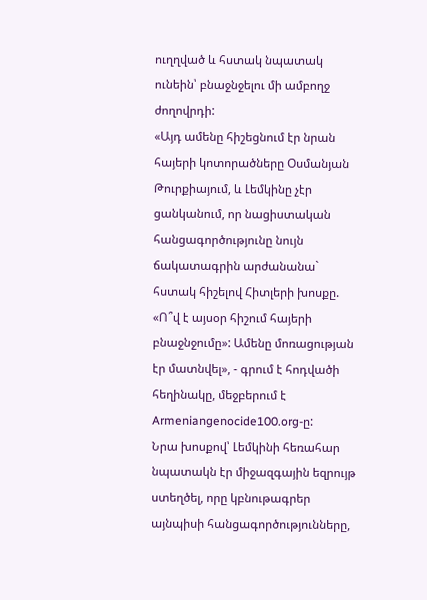ուղղված և հստակ նպատակ ունեին՝ բնաջնջելու մի ամբողջ ժողովրդի:
«Այդ ամենը հիշեցնում էր նրան հայերի կոտորածները Օսմանյան Թուրքիայում, և Լեմկինը չէր ցանկանում, որ նացիստական հանցագործությունը նույն ճակատագրին արժանանա` հստակ հիշելով Հիտլերի խոսքը. «Ո՞վ է այսօր հիշում հայերի բնաջնջումը»: Ամենը մոռացության էր մատնվել», - գրում է հոդվածի հեղինակը, մեջբերում է Armeniangenocide100.org-ը:
Նրա խոսքով՝ Լեմկինի հեռահար նպատակն էր միջազգային եզրույթ ստեղծել, որը կբնութագրեր այնպիսի հանցագործությունները,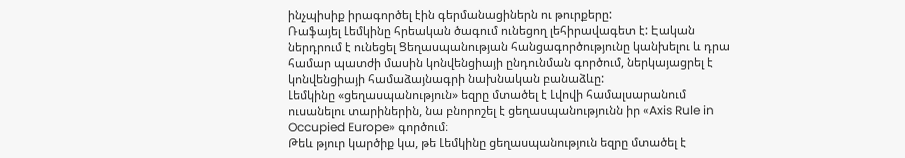ինչպիսիք իրագործել էին գերմանացիներն ու թուրքերը:
Ռաֆայել Լեմկինը հրեական ծագում ունեցող լեհիրավագետ է: Էական ներդրում է ունեցել Ցեղասպանության հանցագործությունը կանխելու և դրա համար պատժի մասին կոնվենցիայի ընդունման գործում, ներկայացրել է կոնվենցիայի համաձայնագրի նախնական բանաձևը:
Լեմկինը «ցեղասպանություն» եզրը մտածել է Լվովի համալսարանում ուսանելու տարիներին, նա բնորոշել է ցեղասպանությունն իր «Axis Rule in Occupied Europe» գործում։
Թեև թյուր կարծիք կա, թե Լեմկինը ցեղասպանություն եզրը մտածել է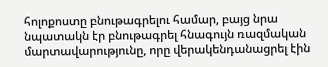հոլոքոստը բնութագրելու համար, բայց նրա նպատակն էր բնութագրել հնագույն ռազմական մարտավարությունը, որը վերակենդանացրել էին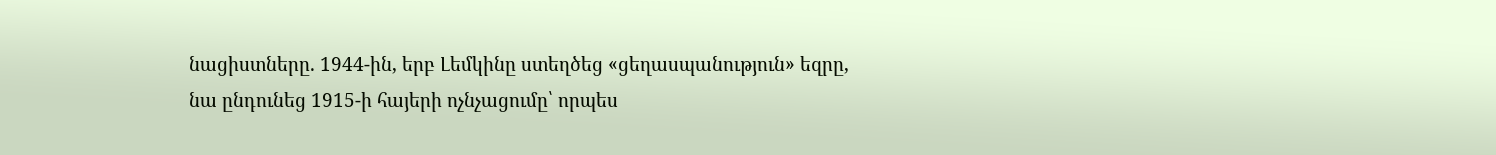նացիստները. 1944-ին, երբ Լեմկինը ստեղծեց «ցեղասպանություն» եզրը, նա ընդունեց 1915-ի հայերի ոչնչացումը՝ որպես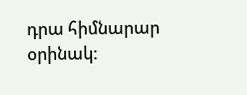դրա հիմնարար օրինակ: